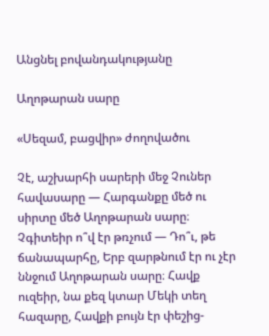Անցնել բովանդակությանը

Աղոթարան սարը

«Սեզամ, բացվիր» ժողովածու

Չէ, աշխարհի սարերի մեջ Չուներ հավասարը — Հարգանքը մեծ ու սիրտը մեծ Աղոթարան սարը։ Չգիտեիր ո՞վ էր թռչում — Դո՞ւ, թե ճանապարհը, Երբ զարթնում էր ու չէր ննջում Աղոթարան սարը։ Հավք ուզեիր, նա քեզ կտար Մեկի տեղ հազարը, Հավքի բույն էր փեշից-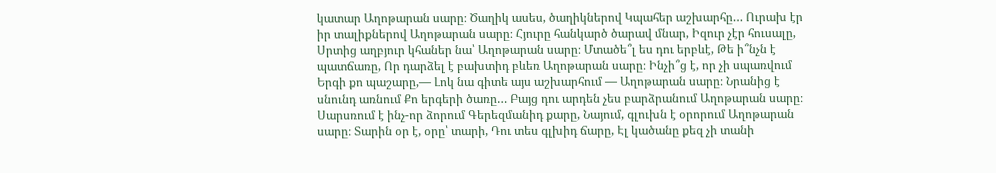կատար Աղոթարան սարը։ Ծաղիկ ասես, ծաղիկներով Կպահեր աշխարհը… Ուրախ էր իր տալիքներով Աղոթարան սարը։ Հյուրը հանկարծ ծարավ մնար, Իզուր չէր հուսալը, Սրտից աղբյուր կհաներ նա՝ Աղոթարան սարը։ Մտածե՞լ ես դու երբևէ, Թե ի՞նչն է պատճառը, Որ դարձել է բախտիդ բևեռ Աղոթարան սարը։ Ինչի՞ց է, որ չի սպառվում Երգի քո պաշարը,— Լոկ նա գիտե այս աշխարհում — Աղոթարան սարը։ Նրանից է սնունդ առնում Քո երգերի ծառը… Բայց դու արդեն չես բարձրանում Աղոթարան սարը։ Սարսռում է ինչ-որ ձորում Գերեզմանիդ քարը, Նայում, գլուխն է օրորում Աղոթարան սարը։ Տարին օր է, օրը՝ տարի, Դու տես գլխիդ ճարը, Էլ կածանը քեզ չի տանի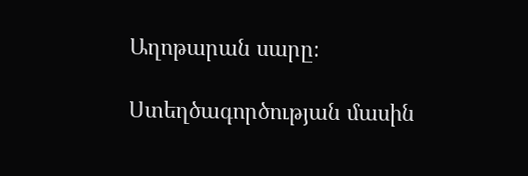Աղոթարան սարը։

Ստեղծագործության մասին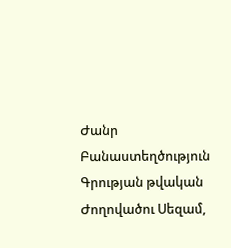Ժանր Բանաստեղծություն
Գրության թվական
Ժողովածու Սեզամ,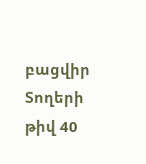բացվիր
Տողերի թիվ 40